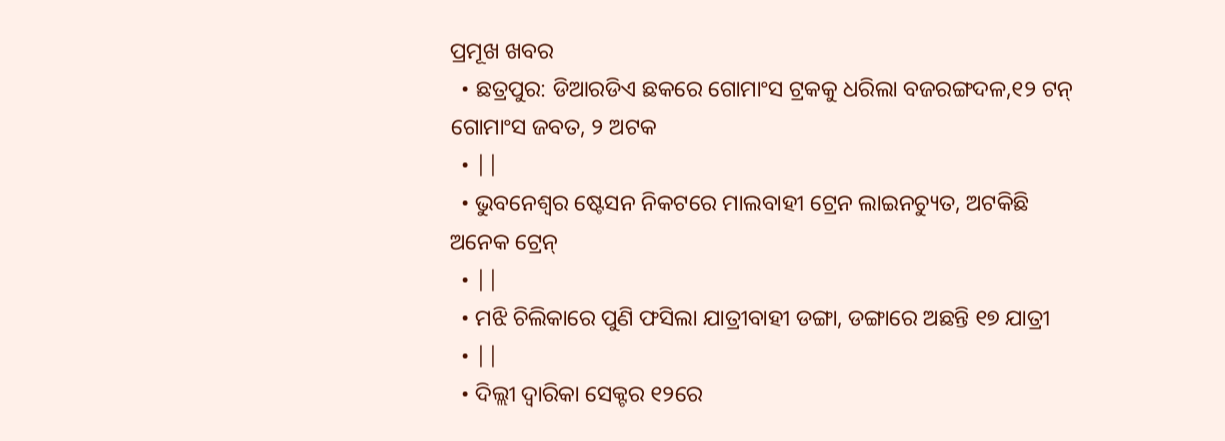ପ୍ରମୂଖ ଖବର
  • ଛତ୍ରପୁର: ଡିଆରଡିଏ ଛକରେ ଗୋମାଂସ ଟ୍ରକକୁ ଧରିଲା ବଜରଙ୍ଗଦଳ,୧୨ ଟନ୍ ଗୋମାଂସ ଜବତ, ୨ ଅଟକ
  • ||
  • ଭୁବନେଶ୍ବର ଷ୍ଟେସନ ନିକଟରେ ମାଲବାହୀ ଟ୍ରେନ ଲାଇନଚ୍ୟୁତ, ଅଟକିଛି ଅନେକ ଟ୍ରେନ୍
  • ||
  • ମଝି ଚିଲିକାରେ ପୁଣି ଫସିଲା ଯାତ୍ରୀବାହୀ ଡଙ୍ଗା, ଡଙ୍ଗାରେ ଅଛନ୍ତି ୧୭ ଯାତ୍ରୀ
  • ||
  • ଦିଲ୍ଲୀ ଦ୍ବାରିକା ସେକ୍ଟର ୧୨ରେ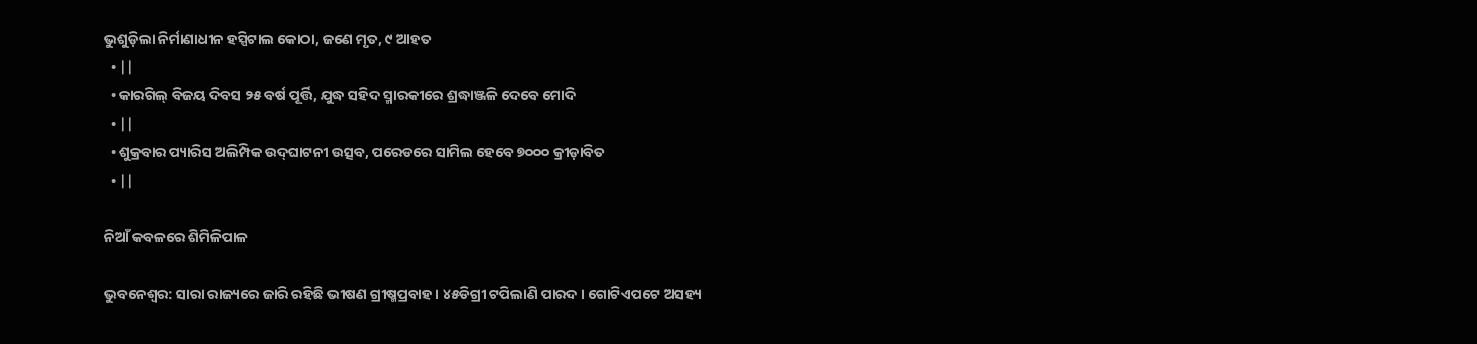ଭୁଶୁଡ଼ିଲା ନିର୍ମାଣାଧୀନ ହସ୍ପିଟାଲ କୋଠା, ଜଣେ ମୃତ, ୯ ଆହତ
  • ||
  • କାରଗିଲ୍‌ ବିଜୟ ଦିବସ ୨୫ ବର୍ଷ ପୂର୍ତ୍ତି, ଯୁଦ୍ଧ ସହିଦ ସ୍ମାରକୀରେ ଶ୍ରଦ୍ଧାଞ୍ଜଳି ଦେବେ ମୋଦି
  • ||
  • ଶୁକ୍ରବାର ପ୍ୟାରିସ ଅଲିମ୍ପିକ ଉଦ୍‌ଘାଟନୀ ଉତ୍ସବ, ପରେଡରେ ସାମିଲ ହେବେ ୭୦୦୦ କ୍ରୀଡ଼ାବିତ
  • ||

ନିଆଁ କବଳରେ ଶିମିଳିପାଳ

ଭୁବନେଶ୍ୱର: ସାରା ରାଜ୍ୟରେ ଜାରି ରହିଛି ଭୀଷଣ ଗ୍ରୀଷ୍ମପ୍ରବାହ । ୪୫ଡିଗ୍ରୀ ଟପିଲାଣି ପାରଦ । ଗୋଟିଏପଟେ ଅସହ୍ୟ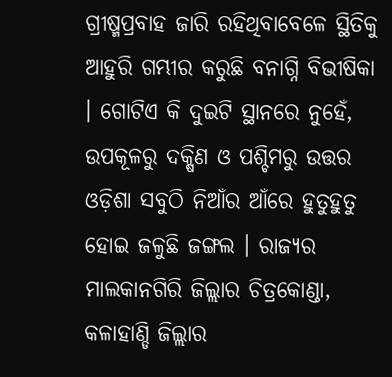ଗ୍ରୀଷ୍ମପ୍ରବାହ ଜାରି ରହିଥିବାବେଳେ ସ୍ଥିତିକୁ ଆହୁରି ଗମ୍ଭୀର କରୁଛି ବନାଗ୍ନି ବିଭୀଷିକା । ଗୋଟିଏ କି ଦୁଇଟି ସ୍ଥାନରେ ନୁହେଁ, ଉପକୂଳରୁ ଦକ୍ଷିଣ ଓ ପଶ୍ଚିମରୁ ଉତ୍ତର ଓଡ଼ିଶା ସବୁଠି ନିଆଁର ଆଁରେ ହୁତୁହୁତୁ ହୋଇ ଜଳୁଛି ଜଙ୍ଗଲ । ରାଜ୍ୟର ମାଲକାନଗିରି ଜିଲ୍ଲାର ଚିତ୍ରକୋଣ୍ଡା, କଳାହାଣ୍ଡି ଜିଲ୍ଲାର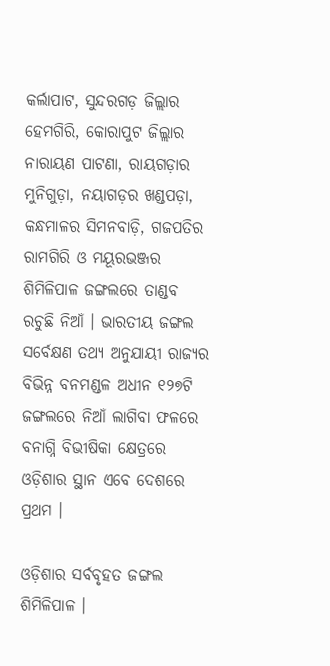କର୍ଲାପାଟ, ସୁନ୍ଦରଗଡ଼ ଜିଲ୍ଲାର ହେମଗିରି, କୋରାପୁଟ ଜିଲ୍ଲାର ନାରାୟଣ ପାଟଣା, ରାୟଗଡ଼ାର ମୁନିଗୁଡ଼ା, ନୟାଗଡ଼ର ଖଣ୍ଡପଡ଼ା, କନ୍ଧମାଳର ସିମନବାଡ଼ି, ଗଜପତିର ରାମଗିରି ଓ ମୟୂରଭଞ୍ଜର ଶିମିଳିପାଳ ଜଙ୍ଗଲରେ ତାଣ୍ଡବ ରଚୁଛି ନିଆଁ । ଭାରତୀୟ ଜଙ୍ଗଲ ସର୍ବେକ୍ଷଣ ତଥ୍ୟ ଅନୁଯାୟୀ ରାଜ୍ୟର ବିଭିନ୍ନ ବନମଣ୍ଡଳ ଅଧୀନ ୧୨୭ଟି ଜଙ୍ଗଲରେ ନିଆଁ ଲାଗିବା ଫଳରେ ବନାଗ୍ନି ବିଭୀଷିକା କ୍ଷେତ୍ରରେ ଓଡ଼ିଶାର ସ୍ଥାନ ଏବେ ଦେଶରେ ପ୍ରଥମ ।

ଓଡ଼ିଶାର ସର୍ବବୃହତ ଜଙ୍ଗଲ ଶିମିଳିପାଳ ।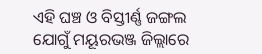ଏହି ଘଞ୍ଚ ଓ ବିସ୍ତୀର୍ଣ୍ଣ ଜଙ୍ଗଲ ଯୋଗୁଁ ମୟୂରଭଞ୍ଜ ଜିଲ୍ଲାରେ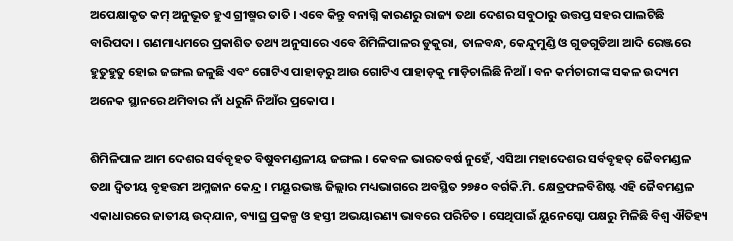ଅପେକ୍ଷାକୃତ କମ୍‌ ଅନୁଭୂତ ହୁଏ ଗ୍ରୀଷ୍ମର ତାତି । ଏବେ କିନ୍ତୁ ବନାଗ୍ନି କାରଣରୁ ରାଜ୍ୟ ତଥା ଦେଶର ସବୁଠାରୁ ଉତ୍ତପ୍ତ ସହର ପାଲଟିଛି ବାରିପଦା । ଗଣମାଧ୍ୟମରେ ପ୍ରକାଶିତ ତଥ୍ୟ ଅନୁସାରେ ଏବେ ଶିମିଳିପାଳର ଡୁକୁରା, ତାଳବନ୍ଧ, କେନ୍ଦୁମୁଣ୍ଡି ଓ ଗୁଡଗୁଡିଆ ଆଦି ରେଞ୍ଜରେ ହୁତୁହୁତୁ ହୋଇ ଜଙ୍ଗଲ ଜଳୁଛି ଏବଂ ଗୋଟିଏ ପାହାଡ଼ରୁ ଆଉ ଗୋଟିଏ ପାହାଡ଼କୁ ମାଡ଼ିଚାଲିଛି ନିଆଁ । ବନ କର୍ମଚାରୀଙ୍କ ସକଳ ଉଦ୍ୟମ ଅନେକ ସ୍ଥାନରେ ଥମିବାର ନାଁ ଧରୁନି ନିଆଁର ପ୍ରକୋପ ।

ଶିମିଳିପାଳ ଆମ ଦେଶର ସର୍ବବୃହତ ବିଷୁବମଣ୍ଡଳୀୟ ଜଙ୍ଗଲ । କେବଳ ଭାରତବର୍ଷ ନୁହେଁ, ଏସିଆ ମହାଦେଶର ସର୍ବବୃହତ୍‌ ଜୈବମଣ୍ଡଳ ତଥା ଦ୍ୱିତୀୟ ବୃହତ୍ତମ ଅମ୍ଳଜାନ କେନ୍ଦ୍ର । ମୟୂରଭଞ୍ଜ ଜିଲ୍ଲାର ମଧ୍ୟଭାଗରେ ଅବସ୍ଥିତ ୨୭୫୦ ବର୍ଗକି.ମି. କ୍ଷେତ୍ରଫଳବିଶିଷ୍ଟ ଏହି ଜୈବମଣ୍ଡଳ ଏକାଧାରରେ ଜାତୀୟ ଉଦ୍‌ଯାନ, ବ୍ୟାଘ୍ର ପ୍ରକଳ୍ପ ଓ ହସ୍ତୀ ଅଭୟାରଣ୍ୟ ଭାବରେ ପରିଚିତ । ସେଥିପାଇଁ ୟୁନେସ୍କୋ ପକ୍ଷରୁ ମିଳିଛି ବିଶ୍ୱ ଐତିହ୍ୟ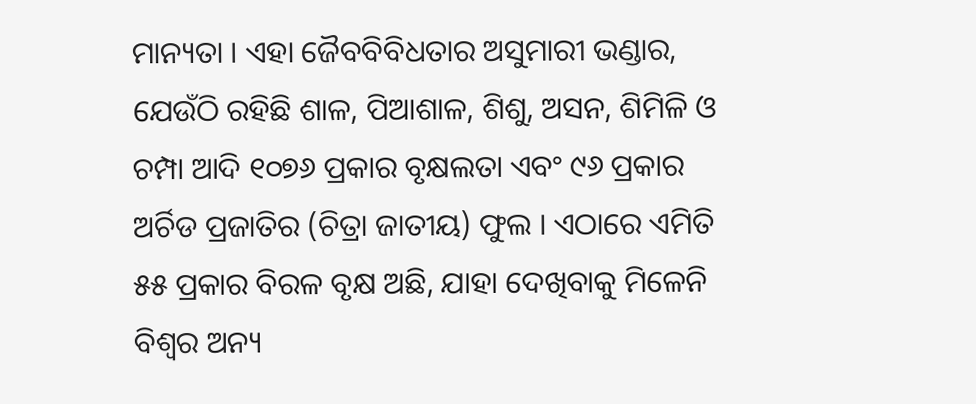ମାନ୍ୟତା । ଏହା ଜୈବବିବିଧତାର ଅସୁମାରୀ ଭଣ୍ଡାର, ଯେଉଁଠି ରହିଛି ଶାଳ, ପିଆଶାଳ, ଶିଶୁ, ଅସନ, ଶିମିଳି ଓ ଚମ୍ପା ଆଦି ୧୦୭୬ ପ୍ରକାର ବୃକ୍ଷଲତା ଏବଂ ୯୬ ପ୍ରକାର ଅର୍ଚିଡ ପ୍ରଜାତିର (ଚିତ୍ରା ଜାତୀୟ) ଫୁଲ । ଏଠାରେ ଏମିତି ୫୫ ପ୍ରକାର ବିରଳ ବୃକ୍ଷ ଅଛି, ଯାହା ଦେଖିବାକୁ ମିଳେନି ବିଶ୍ୱର ଅନ୍ୟ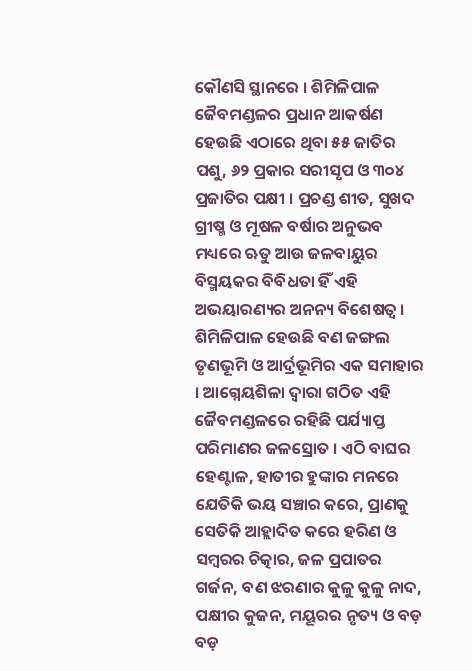କୌଣସି ସ୍ଥାନରେ । ଶିମିଳିପାଳ ଜୈବମଣ୍ଡଳର ପ୍ରଧାନ ଆକର୍ଷଣ ହେଉଛି ଏଠାରେ ଥିବା ୫୫ ଜାତିର ପଶୁ, ୬୨ ପ୍ରକାର ସରୀସୃପ ଓ ୩୦୪ ପ୍ରଜାତିର ପକ୍ଷୀ । ପ୍ରଚଣ୍ଡ ଶୀତ, ସୁଖଦ ଗ୍ରୀଷ୍ମ ଓ ମୂଷଳ ବର୍ଷାର ଅନୁଭବ ମଧ୍ୟରେ ଋତୁ ଆଉ ଜଳବାୟୁର ବିସ୍ମୟକର ବିବିଧତା ହିଁ ଏହି ଅଭୟାରଣ୍ୟର ଅନନ୍ୟ ବିଶେଷତ୍ୱ । ଶିମିଳିପାଳ ହେଉଛି ବଣ ଜଙ୍ଗଲ ତୃଣଭୂମି ଓ ଆର୍ଦ୍ରଭୂମିର ଏକ ସମାହାର । ଆଗ୍ନେୟଶିଳା ଦ୍ୱାରା ଗଠିତ ଏହି ଜୈବମଣ୍ଡଳରେ ରହିଛି ପର୍ଯ୍ୟାପ୍ତ ପରିମାଣର ଜଳସ୍ରୋତ । ଏଠି ବାଘର ହେଣ୍ଟାଳ, ହାତୀର ହୁଙ୍କାର ମନରେ ଯେତିକି ଭୟ ସଞ୍ଚାର କରେ, ପ୍ରାଣକୁ ସେତିକି ଆହ୍ଲାଦିତ କରେ ହରିଣ ଓ ସମ୍ବରର ଚିତ୍କାର, ଜଳ ପ୍ରପାତର ଗର୍ଜନ, ବଣ ଝରଣାର କୁଳୁ କୁଳୁ ନାଦ, ପକ୍ଷୀର କୁଜନ, ମୟୂରର ନୃତ୍ୟ ଓ ବଡ଼ ବଡ଼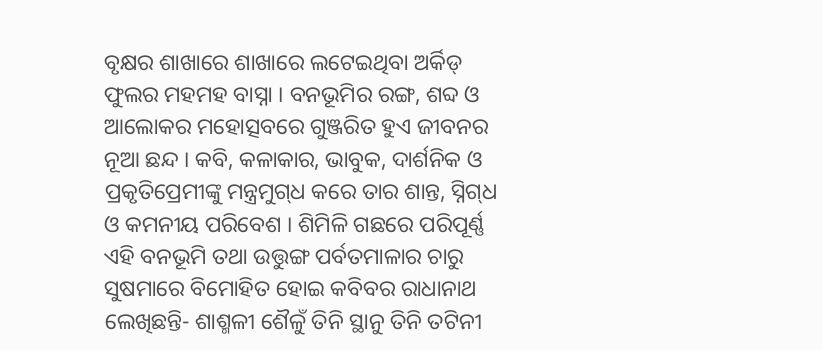ବୃକ୍ଷର ଶାଖାରେ ଶାଖାରେ ଲଟେଇଥିବା ଅର୍କିଡ୍‌ ଫୁଲର ମହମହ ବାସ୍ନା । ବନଭୂମିର ରଙ୍ଗ, ଶବ୍ଦ ଓ ଆଲୋକର ମହୋତ୍ସବରେ ଗୁଞ୍ଜରିତ ହୁଏ ଜୀବନର ନୂଆ ଛନ୍ଦ । କବି, କଳାକାର, ଭାବୁକ, ଦାର୍ଶନିକ ଓ ପ୍ରକୃତିପ୍ରେମୀଙ୍କୁ ମନ୍ତ୍ରମୁଗ୍‌ଧ କରେ ତାର ଶାନ୍ତ, ସ୍ନିଗ୍‌ଧ ଓ କମନୀୟ ପରିବେଶ । ଶିମିଳି ଗଛରେ ପରିପୂର୍ଣ୍ଣ ଏହି ବନଭୂମି ତଥା ଉତ୍ତୁଙ୍ଗ ପର୍ବତମାଳାର ଚାରୁ ସୁଷମାରେ ବିମୋହିତ ହୋଇ କବିବର ରାଧାନାଥ ଲେଖିଛନ୍ତି- ଶାଶ୍ମଳୀ ଶୈଳୁଁ ତିନି ସ୍ଥାନୁ ତିନି ତଟିନୀ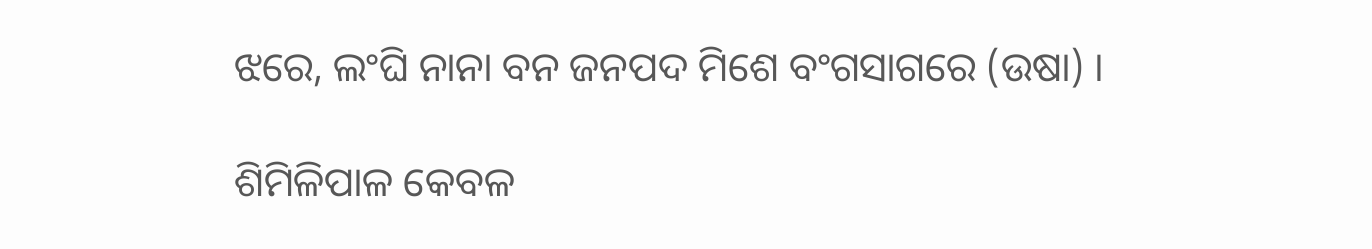ଝରେ, ଲଂଘି ନାନା ବନ ଜନପଦ ମିଶେ ବଂଗସାଗରେ (ଉଷା) ।

ଶିମିଳିପାଳ କେବଳ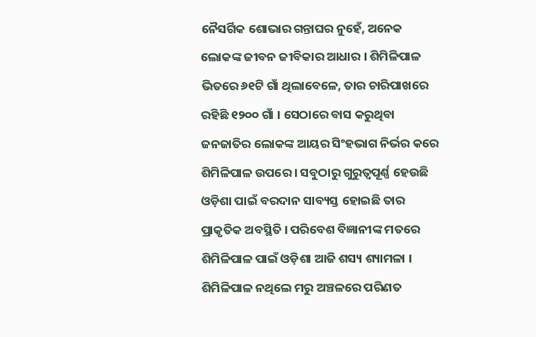ନୈସର୍ଗିକ ଶୋଭାର ଗନ୍ତାଘର ନୁହେଁ, ଅନେକ ଲୋକଙ୍କ ଜୀବନ ଜୀବିକାର ଆଧାର । ଶିମିଳିପାଳ ଭିତରେ ୬୧ଟି ଗାଁ ଥିଲାବେଳେ, ତାର ଚାରିପାଖରେ ରହିଛି ୧୨୦୦ ଗାଁ । ସେଠାରେ ବାସ କରୁଥିବା ଜନଜାତିର ଲୋକଙ୍କ ଆୟର ସିଂହଭାଗ ନିର୍ଭର କରେ ଶିମିଳିପାଳ ଉପରେ । ସବୁଠାରୁ ଗୁରୁତ୍ୱପୂର୍ଣ୍ଣ ହେଉଛି ଓଡ଼ିଶା ପାଇଁ ବରଦାନ ସାବ୍ୟସ୍ତ ହୋଇଛି ତାର ପ୍ରାକୃତିକ ଅବସ୍ଥିତି । ପରିବେଶ ବିଜ୍ଞାନୀଙ୍କ ମତରେ ଶିମିଳିପାଳ ପାଇଁ ଓଡ଼ିଶା ଆଜି ଶସ୍ୟ ଶ୍ୟାମଳା । ଶିମିଳିପାଳ ନଥିଲେ ମରୁ ଅଞ୍ଚଳରେ ପରିଣତ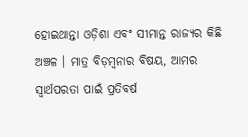ହୋଇଥାନ୍ତା ଓଡ଼ିଶା ଏବଂ ସୀମାନ୍ତ ରାଜ୍ୟର କିଛି ଅଞ୍ଚଳ । ମାତ୍ର ବିଡ଼ମ୍ବନାର ବିଷୟ, ଆମର ସ୍ୱାର୍ଥପରତା ପାଇଁ ପ୍ରତିବର୍ଷ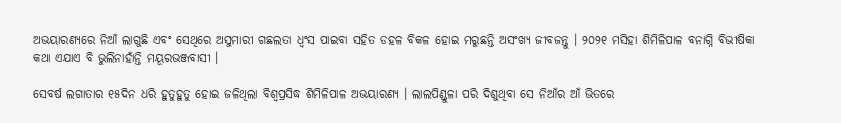ଅଭୟାରଣ୍ୟରେ ନିଆଁ ଲାଗୁଛି ଏବଂ ସେଥିରେ ଅସୁମାରୀ ଗଛଲତା ଧ୍ୱଂସ ପାଇବା ସହିତ ଡହଳ ବିକଳ ହୋଇ ମରୁଛନ୍ତି ଅସଂଖ୍ୟ ଜୀବଜନ୍ତୁ । ୨୦୨୧ ମସିହା ଶିମିଳିପାଳ ବନାଗ୍ନି ବିଭୀଷିକା କଥା ଏଯାଏ ବି ଭୁଲିନାହାଁନ୍ତି ମୟୂରଭଞ୍ଜବାସୀ ।

ସେବର୍ଷ ଲଗାତାର ୧୫ଦିନ ଧରି ହୁତୁହୁତୁ ହୋଇ ଜଳିଥିଲା ବିଶ୍ୱପ୍ରସିଦ୍ଧ ଶିମିଳିପାଳ ଅଭୟାରଣ୍ୟ । ଲାଲପିଣ୍ଡୁଳା ପରି ଦିଶୁଥିବା ସେ ନିଆଁର ଆଁ ଭିତରେ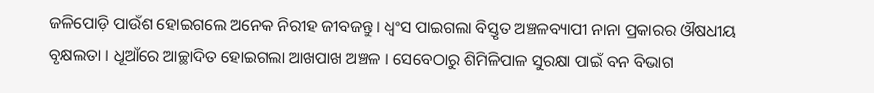ଜଳିପୋଡ଼ି ପାଉଁଶ ହୋଇଗଲେ ଅନେକ ନିରୀହ ଜୀବଜନ୍ତୁ । ଧ୍ୱଂସ ପାଇଗଲା ବିସ୍ତୃତ ଅଞ୍ଚଳବ୍ୟାପୀ ନାନା ପ୍ରକାରର ଔଷଧୀୟ ବୃକ୍ଷଲତା । ଧୂଆଁରେ ଆଚ୍ଛାଦିତ ହୋଇଗଲା ଆଖପାଖ ଅଞ୍ଚଳ । ସେବେଠାରୁ ଶିମିଳିପାଳ ସୁରକ୍ଷା ପାଇଁ ବନ ବିଭାଗ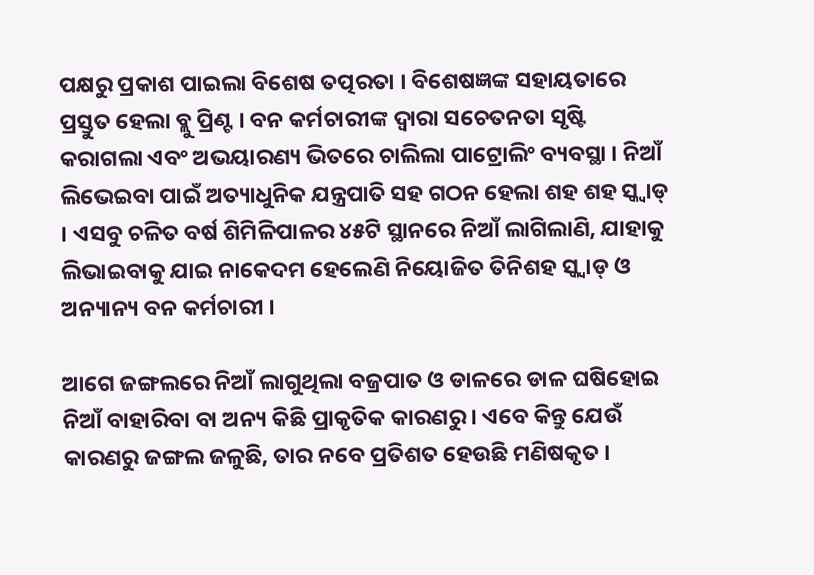ପକ୍ଷରୁ ପ୍ରକାଶ ପାଇଲା ବିଶେଷ ତତ୍ପରତା । ବିଶେଷଜ୍ଞଙ୍କ ସହାୟତାରେ ପ୍ରସ୍ତୁତ ହେଲା ବ୍ଲୁ ପ୍ରିଣ୍ଟ । ବନ କର୍ମଚାରୀଙ୍କ ଦ୍ୱାରା ସଚେତନତା ସୃଷ୍ଟି କରାଗଲା ଏବଂ ଅଭୟାରଣ୍ୟ ଭିତରେ ଚାଲିଲା ପାଟ୍ରୋଲିଂ ବ୍ୟବସ୍ଥା । ନିଆଁ ଲିଭେଇବା ପାଇଁ ଅତ୍ୟାଧୁନିକ ଯନ୍ତ୍ରପାତି ସହ ଗଠନ ହେଲା ଶହ ଶହ ସ୍କ୍ୱାଡ୍‌ । ଏସବୁ ଚଳିତ ବର୍ଷ ଶିମିଳିପାଳର ୪୫ଟି ସ୍ଥାନରେ ନିଆଁ ଲାଗିଲାଣି, ଯାହାକୁ ଲିଭାଇବାକୁ ଯାଇ ନାକେଦମ ହେଲେଣି ନିୟୋଜିତ ତିନିଶହ ସ୍କ୍ୱାଡ୍‌ ଓ ଅନ୍ୟାନ୍ୟ ବନ କର୍ମଚାରୀ ।

ଆଗେ ଜଙ୍ଗଲରେ ନିଆଁ ଲାଗୁଥିଲା ବଜ୍ରପାତ ଓ ଡାଳରେ ଡାଳ ଘଷିହୋଇ ନିଆଁ ବାହାରିବା ବା ଅନ୍ୟ କିଛି ପ୍ରାକୃତିକ କାରଣରୁ । ଏବେ କିନ୍ତୁ ଯେଉଁ କାରଣରୁ ଜଙ୍ଗଲ ଜଳୁଛି, ତାର ନବେ ପ୍ରତିଶତ ହେଉଛି ମଣିଷକୃତ ।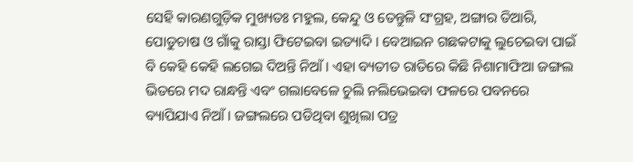ସେହି କାରଣଗୁଡ଼ିକ ମୁଖ୍ୟତଃ ମହୁଲ, କେନ୍ଦୁ ଓ ତେନ୍ତୁଳି ସଂଗ୍ରହ, ଅଙ୍ଗାର ତିଆରି, ପୋଡୁଚାଷ ଓ ଗାଁକୁ ରାସ୍ତା ଫିଟେଇବା ଇତ୍ୟାଦି । ବେଆଇନ ଗଛକଟାକୁ ଲୁଚେଇବା ପାଇଁ ବି କେହି କେହି ଲଗେଇ ଦିଅନ୍ତି ନିଆଁ । ଏହା ବ୍ୟତୀତ ରାତିରେ କିଛି ନିଶାମାଫିଆ ଜଙ୍ଗଲ ଭିତରେ ମଦ ରାନ୍ଧନ୍ତି ଏବଂ ଗଲାବେଳେ ଚୁଲି ନଲିଭେଇବା ଫଳରେ ପବନରେ ବ୍ୟାପିଯାଏ ନିଆଁ । ଜଙ୍ଗଲରେ ପଡିଥିବା ଶୁଖିଲା ପତ୍ର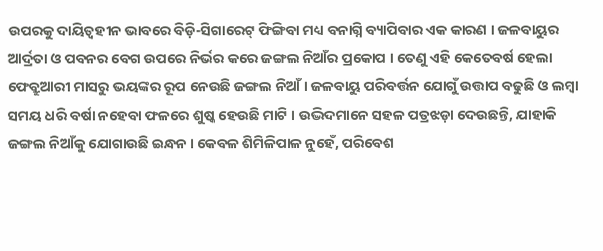ଉପରକୁ ଦାୟିତ୍ୱହୀନ ଭାବରେ ବିଡ଼ି-ସିଗାରେଟ୍‌ ଫିଙ୍ଗିବା ମଧ୍ୟ ବନାଗ୍ନି ବ୍ୟାପିବାର ଏକ କାରଣ । ଜଳବାୟୁର ଆର୍ଦ୍ରତା ଓ ପବନର ବେଗ ଉପରେ ନିର୍ଭର କରେ ଜଙ୍ଗଲ ନିଆଁର ପ୍ରକୋପ । ତେଣୁ ଏହି କେତେବର୍ଷ ହେଲା ଫେବ୍ରୁଆରୀ ମାସରୁ ଭୟଙ୍କର ରୂପ ନେଉଛି ଜଙ୍ଗଲ ନିଆଁ । ଜଳବାୟୁ ପରିବର୍ତ୍ତନ ଯୋଗୁଁ ଉତ୍ତାପ ବଢୁଛି ଓ ଲମ୍ବା ସମୟ ଧରି ବର୍ଷା ନହେବା ଫଳରେ ଶୁଷ୍କ ହେଉଛି ମାଟି । ଉଦ୍ଭିଦମାନେ ସହଳ ପତ୍ରଝଡ଼ା ଦେଉଛନ୍ତି, ଯାହାକି ଜଙ୍ଗଲ ନିଆଁକୁ ଯୋଗାଉଛି ଇନ୍ଧନ । କେବଳ ଶିମିଳିପାଳ ନୁହେଁ, ପରିବେଶ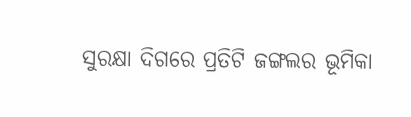ସୁରକ୍ଷା ଦିଗରେ ପ୍ରତିଟି ଜଙ୍ଗଲର ଭୂମିକା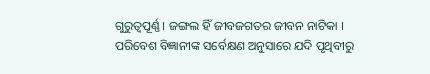ଗୁରୁତ୍ୱପୂର୍ଣ୍ଣ । ଜଙ୍ଗଲ ହିଁ ଜୀବଜଗତର ଜୀବନ ନାଟିକା । ପରିବେଶ ବିଜ୍ଞାନୀଙ୍କ ସର୍ବେକ୍ଷଣ ଅନୁସାରେ ଯଦି ପୃଥିବୀରୁ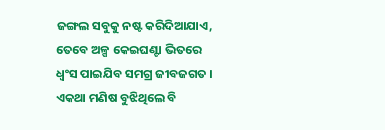ଜଙ୍ଗଲ ସବୁକୁ ନଷ୍ଟ କରିଦିଆଯାଏ, ତେବେ ଅଳ୍ପ କେଇଘଣ୍ଟା ଭିତରେ ଧ୍ୱଂସ ପାଇଯିବ ସମଗ୍ର ଜୀବଜଗତ । ଏକଥା ମଣିଷ ବୁଝିଥିଲେ ବି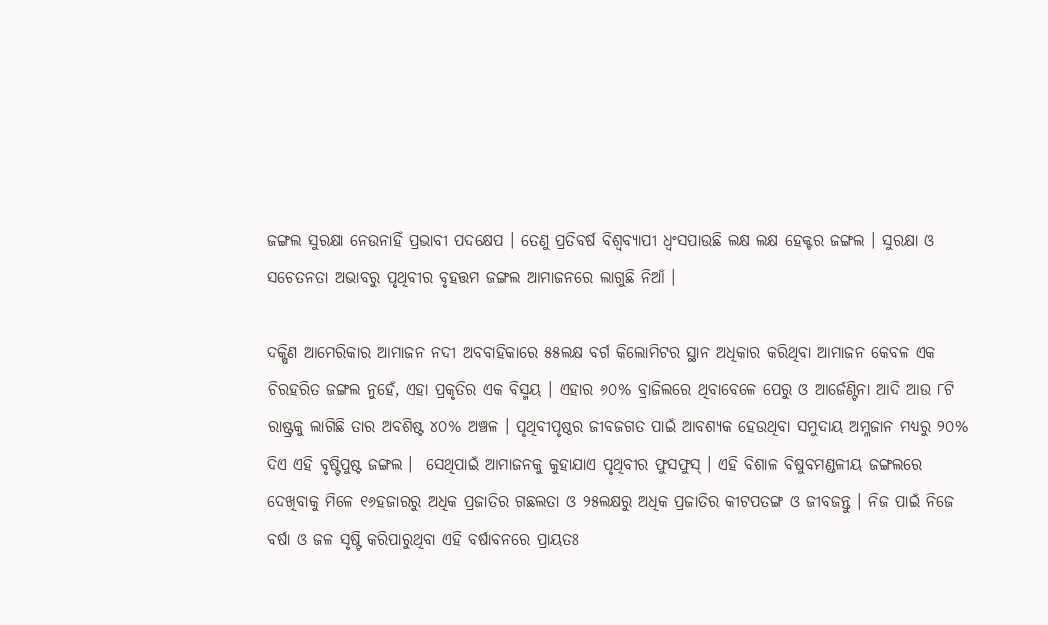ଜଙ୍ଗଲ ସୁରକ୍ଷା ନେଉନାହିଁ ପ୍ରଭାବୀ ପଦକ୍ଷେପ । ତେଣୁ ପ୍ରତିବର୍ଷ ବିଶ୍ୱବ୍ୟାପୀ ଧ୍ୱଂସପାଉଛି ଲକ୍ଷ ଲକ୍ଷ ହେକ୍ଟର ଜଙ୍ଗଲ । ସୁରକ୍ଷା ଓ ସଚେତନତା ଅଭାବରୁ ପୃଥିବୀର ବୃହତ୍ତମ ଜଙ୍ଗଲ ଆମାଜନରେ ଲାଗୁଛି ନିଆଁ ।

ଦକ୍ଷିଣ ଆମେରିକାର ଆମାଜନ ନଦୀ ଅବବାହିକାରେ ୫୫ଲକ୍ଷ ବର୍ଗ କିଲୋମିଟର ସ୍ଥାନ ଅଧିକାର କରିଥିବା ଆମାଜନ କେବଳ ଏକ ଚିରହରିତ ଜଙ୍ଗଲ ନୁହେଁ, ଏହା ପ୍ରକୃତିର ଏକ ବିସ୍ମୟ । ଏହାର ୬୦% ବ୍ରାଜିଲରେ ଥିବାବେଳେ ପେରୁ ଓ ଆର୍ଜେଣ୍ଟିନା ଆଦି ଆଉ ୮ଟି ରାଷ୍ଟ୍ରକୁ ଲାଗିଛି ତାର ଅବଶିଷ୍ଟ ୪୦% ଅଞ୍ଚଳ । ପୃଥିବୀପୃଷ୍ଠର ଜୀବଜଗତ ପାଇଁ ଆବଶ୍ୟକ ହେଉଥିବା ସମୁଦାୟ ଅମ୍ଳଜାନ ମଧ୍ୟରୁ ୨୦% ଦିଏ ଏହି ବୃଷ୍ଟିପୁଷ୍ଟ ଜଙ୍ଗଲ ।  ସେଥିପାଇଁ ଆମାଜନକୁ କୁହାଯାଏ ପୃଥିବୀର ଫୁସଫୁସ୍‌ । ଏହି ବିଶାଳ ବିଷୁବମଣ୍ଡଳୀୟ ଜଙ୍ଗଲରେ ଦେଖିବାକୁ ମିଳେ ୧୬ହଜାରରୁ ଅଧିକ ପ୍ରଜାତିର ଗଛଲତା ଓ ୨୫ଲକ୍ଷରୁ ଅଧିକ ପ୍ରଜାତିର କୀଟପତଙ୍ଗ ଓ ଜୀବଜନ୍ତୁ । ନିଜ ପାଇଁ ନିଜେ ବର୍ଷା ଓ ଜଳ ସୃଷ୍ଟି କରିପାରୁଥିବା ଏହି ବର୍ଷାବନରେ ପ୍ରାୟତଃ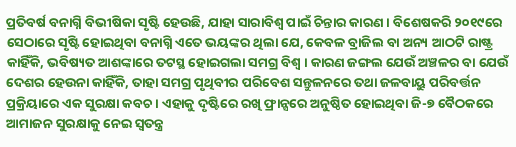ପ୍ରତିବର୍ଷ ବନାଗ୍ନି ବିଭୀଷିକା ସୃଷ୍ଟି ହେଉଛି, ଯାହା ସାରାବିଶ୍ୱ ପାଇଁ ଚିନ୍ତାର କାରଣ । ବିଶେଷକରି ୨୦୧୯ରେ ସେଠାରେ ସୃଷ୍ଟି ହୋଇଥିବା ବନାଗ୍ନି ଏତେ ଭୟଙ୍କର ଥିଲା ଯେ, କେବଳ ବ୍ରାଜିଲ ବା ଅନ୍ୟ ଆଠଟି ରାଷ୍ଟ୍ର କାହିଁକି, ଭବିଷ୍ୟତ ଆଶଙ୍କାରେ ତଟସ୍ଥ ହୋଇଗଲା ସମଗ୍ର ବିଶ୍ୱ । କାରଣ ଜଙ୍ଗଲ ଯେଉଁ ଅଞ୍ଚଳର ବା ଯେଉଁ ଦେଶର ହେଉନା କାହିଁକି, ତାହା ସମଗ୍ର ପୃଥିବୀର ପରିବେଶ ସନ୍ତୁଳନରେ ତଥା ଜଳବାୟୁ ପରିବର୍ତ୍ତନ ପ୍ରକ୍ରିୟାରେ ଏକ ସୁରକ୍ଷା କବଚ । ଏହାକୁ ଦୃଷ୍ଟିରେ ରଖି ଫ୍ରାନ୍ସରେ ଅନୁଷ୍ଠିତ ହୋଇଥିବା ଜି-୭ ବୈଠକରେ ଆମାଜନ ସୁରକ୍ଷାକୁ ନେଇ ସ୍ୱତନ୍ତ୍ର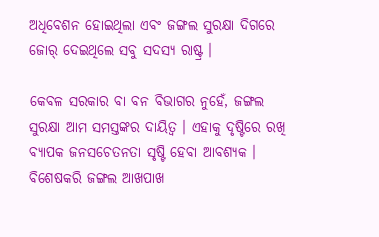ଅଧିବେଶନ ହୋଇଥିଲା ଏବଂ ଜଙ୍ଗଲ ସୁରକ୍ଷା ଦିଗରେ ଜୋର୍‌ ଦେଇଥିଲେ ସବୁ ସଦସ୍ୟ ରାଷ୍ଟ୍ର ।

କେବଳ ସରକାର ବା ବନ ବିଭାଗର ନୁହେଁ, ଜଙ୍ଗଲ ସୁରକ୍ଷା ଆମ ସମସ୍ତଙ୍କର ଦାୟିତ୍ୱ । ଏହାକୁ ଦୃଷ୍ଟିରେ ରଖି ବ୍ୟାପକ ଜନସଚେତନତା ସୃଷ୍ଟି ହେବା ଆବଶ୍ୟକ । ବିଶେଷକରି ଜଙ୍ଗଲ ଆଖପାଖ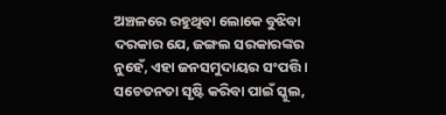ଅଞ୍ଚଳରେ ରହୁଥିବା ଲୋକେ ବୁଝିବା ଦରକାର ଯେ, ଜଙ୍ଗଲ ସରକାରଙ୍କର ନୁହେଁ, ଏହା ଜନସମୁଦାୟର ସଂପତ୍ତି । ସଚେତନତା ସୃଷ୍ଟି କରିବା ପାଇଁ ସ୍କୁଲ,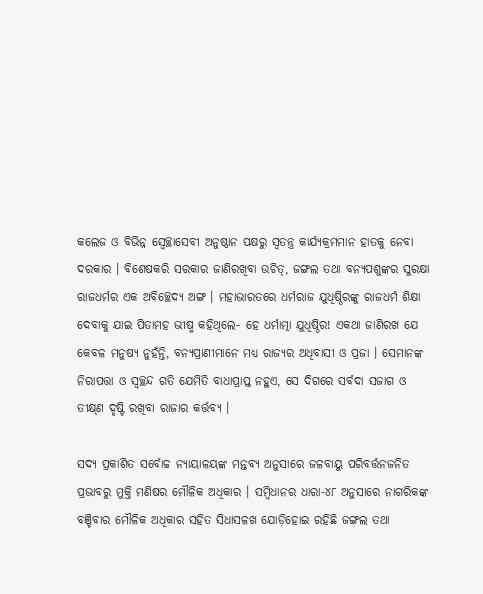କଲେଜ ଓ ବିଭିନ୍ନ ସ୍ୱେଚ୍ଛାସେବୀ ଅନୁଷ୍ଠାନ ପକ୍ଷରୁ ସ୍ୱତନ୍ତ୍ର କାର୍ଯ୍ୟକ୍ରମମାନ ହାତକୁ ନେବା ଦରକାର । ବିଶେଷକରି ସରକାର ଜାଣିରଖିବା ଉଚିତ୍‌, ଜଙ୍ଗଲ ତଥା ବନ୍ୟପଶୁଙ୍କର ସୁରକ୍ଷା ରାଜଧର୍ମର ଏକ ଅବିଚ୍ଛେଦ୍ୟ ଅଙ୍ଗ । ମହାଭାରତରେ ଧର୍ମରାଜ ଯୁଧିଷ୍ଠିରଙ୍କୁ ରାଜଧର୍ମ ଶିକ୍ଷା ଦେବାକୁ ଯାଇ ପିତାମହ ଭୀଷ୍ମ କହିଥିଲେ- ହେ ଧର୍ମାତ୍ମା ଯୁଧିଷ୍ଠିର! ଏକଥା ଜାଣିରଖ ଯେ କେବଳ ମନୁଷ୍ୟ ନୁହଁନ୍ତି, ବନ୍ୟପ୍ରାଣୀମାନେ ମଧ୍ୟ ରାଜ୍ୟର ଅଧିବାସୀ ଓ ପ୍ରଜା । ସେମାନଙ୍କ ନିରାପତ୍ତା ଓ ସ୍ୱଚ୍ଛନ୍ଦ ଗତି ଯେମିତି ବାଧାପ୍ରାପ୍ତ ନହୁଏ, ସେ ଦିଗରେ ସର୍ବଦା ସଜାଗ ଓ ତୀକ୍ଷ୍‌ଣ ଦୃଷ୍ଟି ରଖିବା ରାଜାର କର୍ତ୍ତବ୍ୟ ।

ସଦ୍ୟ ପ୍ରକାଶିତ ସର୍ବୋଚ୍ଚ ନ୍ୟାୟାଳୟଙ୍କ ମନ୍ତବ୍ୟ ଅନୁସାରେ ଜଳବାୟୁ ପରିବର୍ତ୍ତନଜନିତ ପ୍ରଭାବରୁ ମୁକ୍ତି ମଣିଷର ମୌଳିକ ଅଧିକାର । ସମ୍ବିଧାନର ଧାରା-୪୮ ଅନୁସାରେ ନାଗରିକଙ୍କ ବଞ୍ଚିବାର ମୌଳିକ ଅଧିକାର ସହିତ ସିଧାସଳଖ ଯୋଡ଼ିହୋଇ ରହିଛି ଜଙ୍ଗଲ ତଥା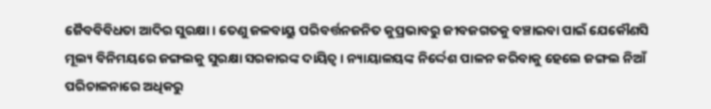ଜୈବବିବିଧତା ଆଦିର ସୁରକ୍ଷା । ତେଣୁ ଜଳବାୟୁ ପରିବର୍ତ୍ତନଜନିତ କୁପ୍ରଭାବରୁ ଜୀବଜଗତକୁ ବଞ୍ଚାଇବା ପାଇଁ ଯେକୌଣସି ମୂଲ୍ୟ ବିନିମୟରେ ଜଙ୍ଗଲକୁ ସୁରକ୍ଷା ସରକାରଙ୍କ ଦାୟିତ୍ୱ । ନ୍ୟାୟାଳୟଙ୍କ ନିର୍ଦ୍ଦେଶ ପାଳନ କରିବାକୁ ହେଲେ ଜଙ୍ଗଲ ନିଆଁ ପରିଚାଳନାରେ ଅଧିକରୁ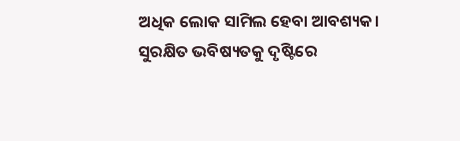ଅଧିକ ଲୋକ ସାମିଲ ହେବା ଆବଶ୍ୟକ। ସୁରକ୍ଷିତ ଭବିଷ୍ୟତକୁ ଦୃଷ୍ଟିରେ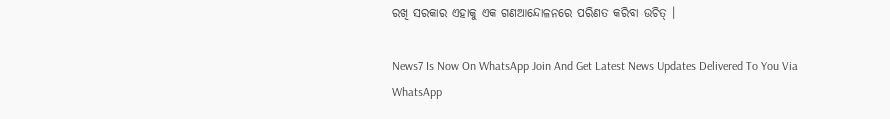ରଖି ସରକାର ଏହାକୁ ଏକ ଗଣଆନ୍ଦୋଳନରେ ପରିଣତ କରିବା ଉଚିତ୍‌ ।

News7 Is Now On WhatsApp Join And Get Latest News Updates Delivered To You Via WhatsApp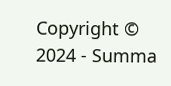Copyright © 2024 - Summa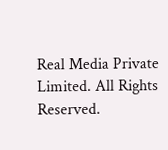Real Media Private Limited. All Rights Reserved.